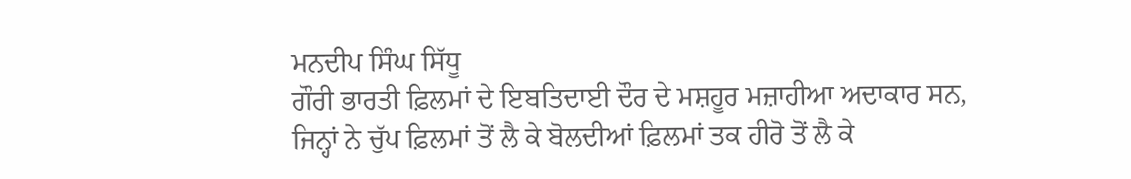ਮਨਦੀਪ ਸਿੰਘ ਸਿੱਧੂ
ਗੌਰੀ ਭਾਰਤੀ ਫ਼ਿਲਮਾਂ ਦੇ ਇਬਤਿਦਾਈ ਦੌਰ ਦੇ ਮਸ਼ਹੂਰ ਮਜ਼ਾਹੀਆ ਅਦਾਕਾਰ ਸਨ, ਜਿਨ੍ਹਾਂ ਨੇ ਚੁੱਪ ਫ਼ਿਲਮਾਂ ਤੋਂ ਲੈ ਕੇ ਬੋਲਦੀਆਂ ਫ਼ਿਲਮਾਂ ਤਕ ਹੀਰੋ ਤੋਂ ਲੈ ਕੇ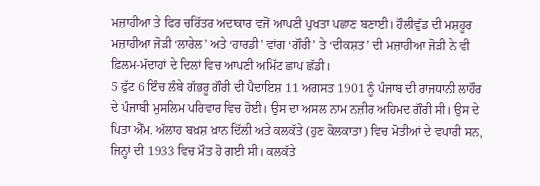ਮਜ਼ਾਹੀਆ ਤੇ ਫਿਰ ਚਰਿੱਤਰ ਅਦਾਕਾਰ ਵਜੋਂ ਆਪਣੀ ਪੁਖਤਾ ਪਛਾਣ ਬਣਾਈ। ਹੌਲੀਵੁੱਡ ਦੀ ਮਸ਼ਹੂਰ ਮਜ਼ਾਹੀਆ ਜੋੜੀ ‘ਲਾਰੇਲ’ ਅਤੇ ‘ਹਾਰਡੀ’ ਵਾਂਗ ‘ਗੌਰੀ’ ਤੇ ‘ਦੀਕਸ਼ਤ’ ਦੀ ਮਜ਼ਾਹੀਆ ਜੋੜੀ ਨੇ ਵੀ ਫ਼ਿਲਮ-ਮੱਦਾਹਾਂ ਦੇ ਦਿਲਾਂ ਵਿਚ ਆਪਣੀ ਅਮਿੱਟ ਛਾਪ ਛੱਡੀ।
5 ਫੁੱਟ 6 ਇੰਚ ਲੰਬੇ ਗੱਭਰੂ ਗੌਰੀ ਦੀ ਪੈਦਾਇਸ਼ 11 ਅਗਸਤ 1901 ਨੂੰ ਪੰਜਾਬ ਦੀ ਰਾਜਧਾਨੀ ਲਾਹੌਰ ਦੇ ਪੰਜਾਬੀ ਮੁਸਲਿਮ ਪਰਿਵਾਰ ਵਿਚ ਹੋਈ। ਉਸ ਦਾ ਅਸਲ ਨਾਮ ਨਜ਼ੀਰ ਅਹਿਮਦ ਗੌਰੀ ਸੀ। ਉਸ ਦੇ ਪਿਤਾ ਐੱਮ. ਅੱਲਾਹ ਬਖ਼ਸ਼ ਖ਼ਾਨ ਦਿੱਲੀ ਅਤੇ ਕਲਕੱਤੇ (ਹੁਣ ਕੋਲਕਾਤਾ) ਵਿਚ ਮੋਤੀਆਂ ਦੇ ਵਪਾਰੀ ਸਨ, ਜਿਨ੍ਹਾਂ ਦੀ 1933 ਵਿਚ ਮੌਤ ਹੋ ਗਈ ਸੀ। ਕਲਕੱਤੇ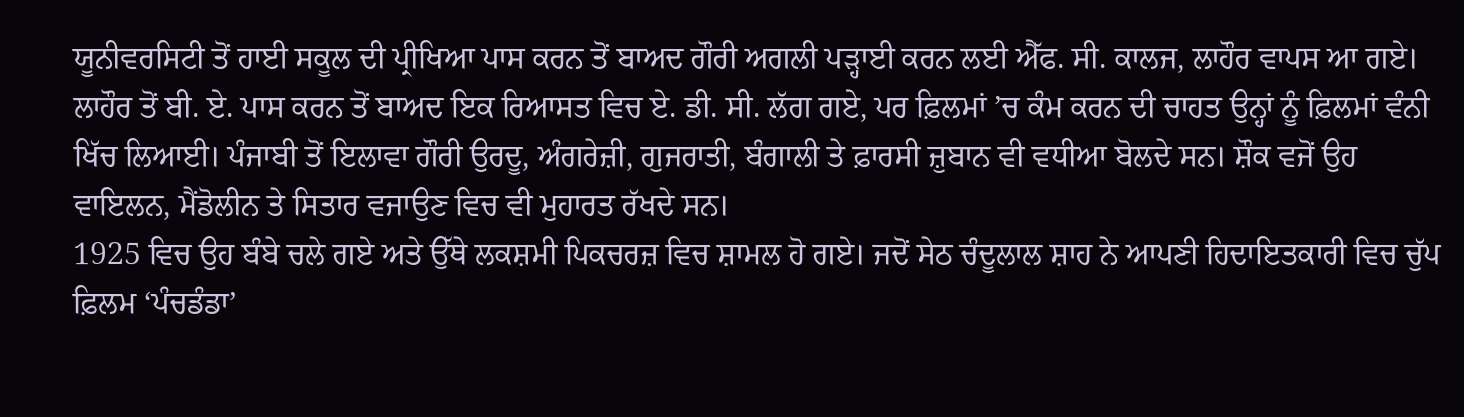ਯੂਨੀਵਰਸਿਟੀ ਤੋਂ ਹਾਈ ਸਕੂਲ ਦੀ ਪ੍ਰੀਖਿਆ ਪਾਸ ਕਰਨ ਤੋਂ ਬਾਅਦ ਗੌਰੀ ਅਗਲੀ ਪੜ੍ਹਾਈ ਕਰਨ ਲਈ ਐੱਫ. ਸੀ. ਕਾਲਜ, ਲਾਹੌਰ ਵਾਪਸ ਆ ਗਏ। ਲਾਹੌਰ ਤੋਂ ਬੀ. ਏ. ਪਾਸ ਕਰਨ ਤੋਂ ਬਾਅਦ ਇਕ ਰਿਆਸਤ ਵਿਚ ਏ. ਡੀ. ਸੀ. ਲੱਗ ਗਏ, ਪਰ ਫ਼ਿਲਮਾਂ ’ਚ ਕੰਮ ਕਰਨ ਦੀ ਚਾਹਤ ਉਨ੍ਹਾਂ ਨੂੰ ਫ਼ਿਲਮਾਂ ਵੰਨੀ ਖਿੱਚ ਲਿਆਈ। ਪੰਜਾਬੀ ਤੋਂ ਇਲਾਵਾ ਗੌਰੀ ਉਰਦੂ, ਅੰਗਰੇਜ਼ੀ, ਗੁਜਰਾਤੀ, ਬੰਗਾਲੀ ਤੇ ਫ਼ਾਰਸੀ ਜ਼ੁਬਾਨ ਵੀ ਵਧੀਆ ਬੋਲਦੇ ਸਨ। ਸ਼ੌਕ ਵਜੋਂ ਉਹ ਵਾਇਲਨ, ਮੈਂਡੋਲੀਨ ਤੇ ਸਿਤਾਰ ਵਜਾਉਣ ਵਿਚ ਵੀ ਮੁਹਾਰਤ ਰੱਖਦੇ ਸਨ।
1925 ਵਿਚ ਉਹ ਬੰਬੇ ਚਲੇ ਗਏ ਅਤੇ ਉੱਥੇ ਲਕਸ਼ਮੀ ਪਿਕਚਰਜ਼ ਵਿਚ ਸ਼ਾਮਲ ਹੋ ਗਏ। ਜਦੋਂ ਸੇਠ ਚੰਦੂਲਾਲ ਸ਼ਾਹ ਨੇ ਆਪਣੀ ਹਿਦਾਇਤਕਾਰੀ ਵਿਚ ਚੁੱਪ ਫ਼ਿਲਮ ‘ਪੰਚਡੰਡਾ’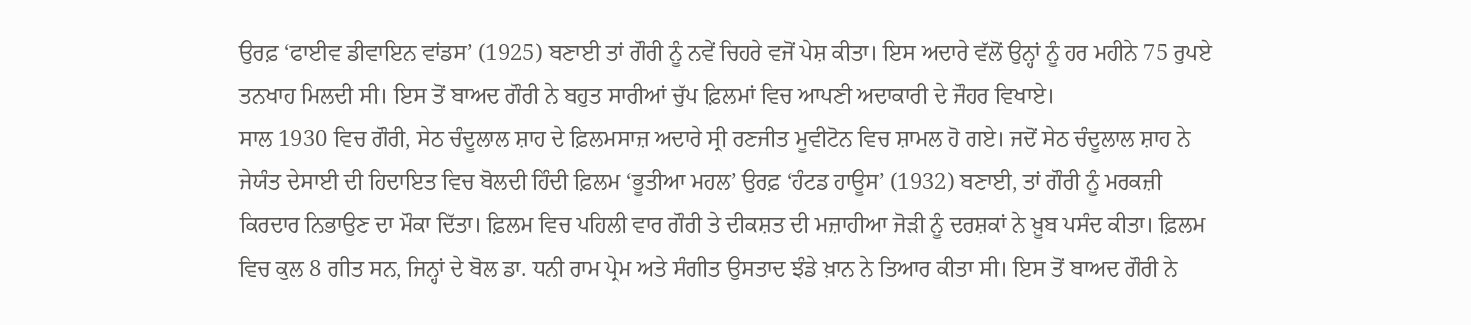ਉਰਫ਼ ‘ਫਾਈਵ ਡੀਵਾਇਨ ਵਾਂਡਸ’ (1925) ਬਣਾਈ ਤਾਂ ਗੌਰੀ ਨੂੰ ਨਵੇਂ ਚਿਹਰੇ ਵਜੋਂ ਪੇਸ਼ ਕੀਤਾ। ਇਸ ਅਦਾਰੇ ਵੱਲੋਂ ਉਨ੍ਹਾਂ ਨੂੰ ਹਰ ਮਹੀਨੇ 75 ਰੁਪਏ ਤਨਖਾਹ ਮਿਲਦੀ ਸੀ। ਇਸ ਤੋਂ ਬਾਅਦ ਗੌਰੀ ਨੇ ਬਹੁਤ ਸਾਰੀਆਂ ਚੁੱਪ ਫ਼ਿਲਮਾਂ ਵਿਚ ਆਪਣੀ ਅਦਾਕਾਰੀ ਦੇ ਜੌਹਰ ਵਿਖਾਏ।
ਸਾਲ 1930 ਵਿਚ ਗੌਰੀ, ਸੇਠ ਚੰਦੂਲਾਲ ਸ਼ਾਹ ਦੇ ਫ਼ਿਲਮਸਾਜ਼ ਅਦਾਰੇ ਸ੍ਰੀ ਰਣਜੀਤ ਮੂਵੀਟੋਨ ਵਿਚ ਸ਼ਾਮਲ ਹੋ ਗਏ। ਜਦੋਂ ਸੇਠ ਚੰਦੂਲਾਲ ਸ਼ਾਹ ਨੇ ਜੇਯੰਤ ਦੇਸਾਈ ਦੀ ਹਿਦਾਇਤ ਵਿਚ ਬੋਲਦੀ ਹਿੰਦੀ ਫ਼ਿਲਮ ‘ਭੂਤੀਆ ਮਹਲ’ ਉਰਫ਼ ‘ਹੰਟਡ ਹਾਊਸ’ (1932) ਬਣਾਈ, ਤਾਂ ਗੌਰੀ ਨੂੰ ਮਰਕਜ਼ੀ ਕਿਰਦਾਰ ਨਿਭਾਉਣ ਦਾ ਮੌਕਾ ਦਿੱਤਾ। ਫ਼ਿਲਮ ਵਿਚ ਪਹਿਲੀ ਵਾਰ ਗੌਰੀ ਤੇ ਦੀਕਸ਼ਤ ਦੀ ਮਜ਼ਾਹੀਆ ਜੋੜੀ ਨੂੰ ਦਰਸ਼ਕਾਂ ਨੇ ਖ਼ੂਬ ਪਸੰਦ ਕੀਤਾ। ਫ਼ਿਲਮ ਵਿਚ ਕੁਲ 8 ਗੀਤ ਸਨ, ਜਿਨ੍ਹਾਂ ਦੇ ਬੋਲ ਡਾ. ਧਨੀ ਰਾਮ ਪ੍ਰੇਮ ਅਤੇ ਸੰਗੀਤ ਉਸਤਾਦ ਝੰਡੇ ਖ਼ਾਨ ਨੇ ਤਿਆਰ ਕੀਤਾ ਸੀ। ਇਸ ਤੋਂ ਬਾਅਦ ਗੌਰੀ ਨੇ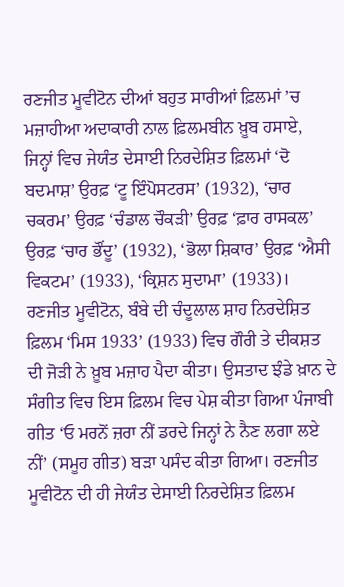ਰਣਜੀਤ ਮੂਵੀਟੋਨ ਦੀਆਂ ਬਹੁਤ ਸਾਰੀਆਂ ਫ਼ਿਲਮਾਂ ’ਚ ਮਜ਼ਾਹੀਆ ਅਦਾਕਾਰੀ ਨਾਲ ਫ਼ਿਲਮਬੀਨ ਖ਼ੂਬ ਹਸਾਏ, ਜਿਨ੍ਹਾਂ ਵਿਚ ਜੇਯੰਤ ਦੇਸਾਈ ਨਿਰਦੇਸ਼ਿਤ ਫ਼ਿਲਮਾਂ ‘ਦੋ ਬਦਮਾਸ਼’ ਉਰਫ਼ ‘ਟੂ ਇੰਪੋਸਟਰਸ’ (1932), ‘ਚਾਰ ਚਕਰਮ’ ਉਰਫ਼ ‘ਚੰਡਾਲ ਚੌਕੜੀ’ ਉਰਫ਼ ‘ਫ਼ਾਰ ਰਾਸਕਲ’ ਉਰਫ਼ ‘ਚਾਰ ਭੌਂਦੂ’ (1932), ‘ਭੋਲਾ ਸ਼ਿਕਾਰ’ ਉਰਫ਼ ‘ਐਸੀ ਵਿਕਟਮ’ (1933), ‘ਕ੍ਰਿਸ਼ਨ ਸੁਦਾਮਾ’ (1933)। ਰਣਜੀਤ ਮੂਵੀਟੋਨ, ਬੰਬੇ ਦੀ ਚੰਦੂਲਾਲ ਸ਼ਾਹ ਨਿਰਦੇਸ਼ਿਤ ਫ਼ਿਲਮ ‘ਮਿਸ 1933’ (1933) ਵਿਚ ਗੌਰੀ ਤੇ ਦੀਕਸ਼ਤ ਦੀ ਜੋੜੀ ਨੇ ਖ਼ੂਬ ਮਜ਼ਾਹ ਪੈਦਾ ਕੀਤਾ। ਉਸਤਾਦ ਝੰਡੇ ਖ਼ਾਨ ਦੇ ਸੰਗੀਤ ਵਿਚ ਇਸ ਫ਼ਿਲਮ ਵਿਚ ਪੇਸ਼ ਕੀਤਾ ਗਿਆ ਪੰਜਾਬੀ ਗੀਤ ‘ਓ ਮਰਨੋਂ ਜ਼ਰਾ ਨੀਂ ਡਰਦੇ ਜਿਨ੍ਹਾਂ ਨੇ ਨੈਣ ਲਗਾ ਲਏ ਨੀਂ’ (ਸਮੂਹ ਗੀਤ) ਬੜਾ ਪਸੰਦ ਕੀਤਾ ਗਿਆ। ਰਣਜੀਤ ਮੂਵੀਟੋਨ ਦੀ ਹੀ ਜੇਯੰਤ ਦੇਸਾਈ ਨਿਰਦੇਸ਼ਿਤ ਫ਼ਿਲਮ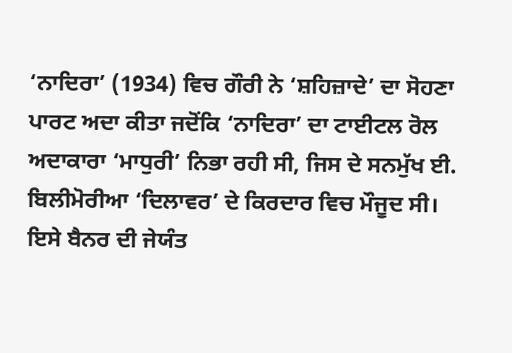‘ਨਾਦਿਰਾ’ (1934) ਵਿਚ ਗੌਰੀ ਨੇ ‘ਸ਼ਹਿਜ਼ਾਦੇ’ ਦਾ ਸੋਹਣਾ ਪਾਰਟ ਅਦਾ ਕੀਤਾ ਜਦੋਂਕਿ ‘ਨਾਦਿਰਾ’ ਦਾ ਟਾਈਟਲ ਰੋਲ ਅਦਾਕਾਰਾ ‘ਮਾਧੁਰੀ’ ਨਿਭਾ ਰਹੀ ਸੀ, ਜਿਸ ਦੇ ਸਨਮੁੱਖ ਈ. ਬਿਲੀਮੋਰੀਆ ‘ਦਿਲਾਵਰ’ ਦੇ ਕਿਰਦਾਰ ਵਿਚ ਮੌਜੂਦ ਸੀ। ਇਸੇ ਬੈਨਰ ਦੀ ਜੇਯੰਤ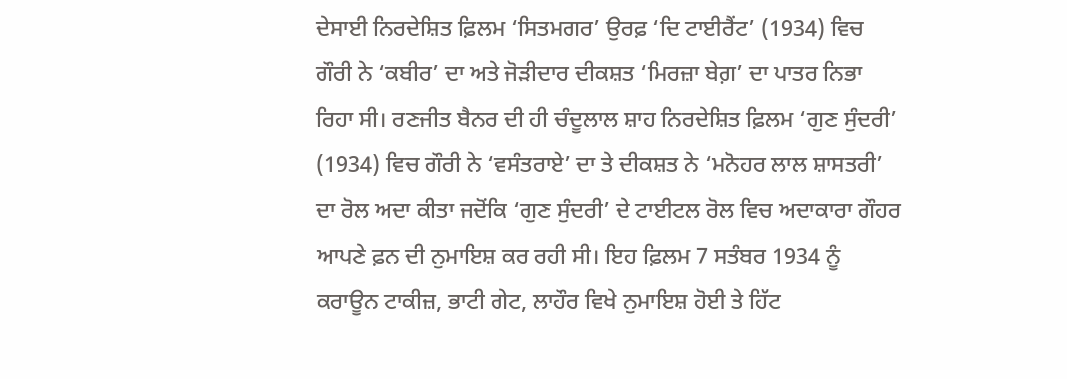ਦੇਸਾਈ ਨਿਰਦੇਸ਼ਿਤ ਫ਼ਿਲਮ ‘ਸਿਤਮਗਰ’ ਉਰਫ਼ ‘ਦਿ ਟਾਈਰੈਂਟ’ (1934) ਵਿਚ ਗੌਰੀ ਨੇ ‘ਕਬੀਰ’ ਦਾ ਅਤੇ ਜੋੜੀਦਾਰ ਦੀਕਸ਼ਤ ‘ਮਿਰਜ਼ਾ ਬੇਗ਼’ ਦਾ ਪਾਤਰ ਨਿਭਾ ਰਿਹਾ ਸੀ। ਰਣਜੀਤ ਬੈਨਰ ਦੀ ਹੀ ਚੰਦੂਲਾਲ ਸ਼ਾਹ ਨਿਰਦੇਸ਼ਿਤ ਫ਼ਿਲਮ ‘ਗੁਣ ਸੁੰਦਰੀ’ (1934) ਵਿਚ ਗੌਰੀ ਨੇ ‘ਵਸੰਤਰਾਏ’ ਦਾ ਤੇ ਦੀਕਸ਼ਤ ਨੇ ‘ਮਨੋਹਰ ਲਾਲ ਸ਼ਾਸਤਰੀ’ ਦਾ ਰੋਲ ਅਦਾ ਕੀਤਾ ਜਦੋਂਕਿ ‘ਗੁਣ ਸੁੰਦਰੀ’ ਦੇ ਟਾਈਟਲ ਰੋਲ ਵਿਚ ਅਦਾਕਾਰਾ ਗੌਹਰ ਆਪਣੇ ਫ਼ਨ ਦੀ ਨੁਮਾਇਸ਼ ਕਰ ਰਹੀ ਸੀ। ਇਹ ਫ਼ਿਲਮ 7 ਸਤੰਬਰ 1934 ਨੂੰ ਕਰਾਊਨ ਟਾਕੀਜ਼, ਭਾਟੀ ਗੇਟ, ਲਾਹੌਰ ਵਿਖੇ ਨੁਮਾਇਸ਼ ਹੋਈ ਤੇ ਹਿੱਟ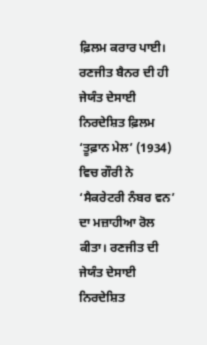ਫ਼ਿਲਮ ਕਰਾਰ ਪਾਈ। ਰਣਜੀਤ ਬੈਨਰ ਦੀ ਹੀ ਜੇਯੰਤ ਦੇਸਾਈ ਨਿਰਦੇਸ਼ਿਤ ਫ਼ਿਲਮ ‘ਤੂਫ਼ਾਨ ਮੇਲ’ (1934) ਵਿਚ ਗੌਰੀ ਨੇ ‘ਸੈਕਰੇਟਰੀ ਨੰਬਰ ਵਨ’ ਦਾ ਮਜ਼ਾਹੀਆ ਰੋਲ ਕੀਤਾ। ਰਣਜੀਤ ਦੀ ਜੇਯੰਤ ਦੇਸਾਈ ਨਿਰਦੇਸ਼ਿਤ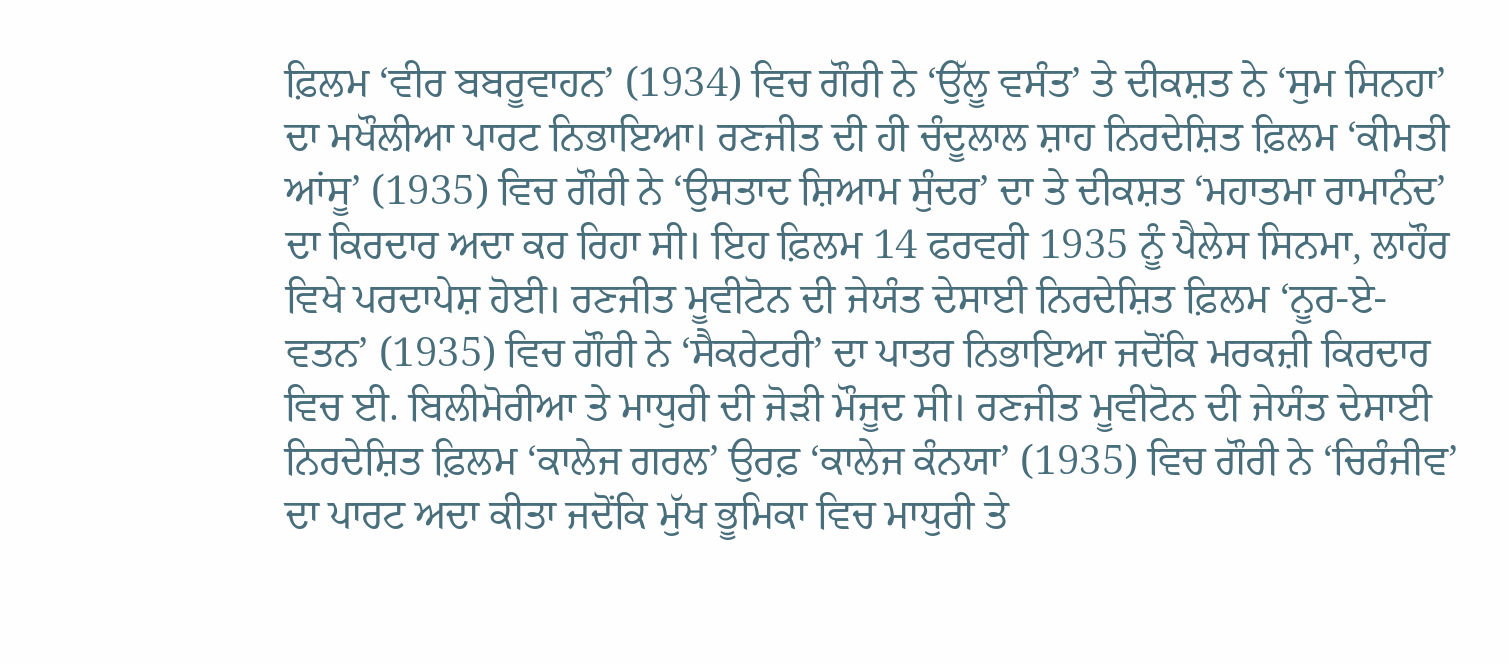ਫ਼ਿਲਮ ‘ਵੀਰ ਬਬਰੂਵਾਹਨ’ (1934) ਵਿਚ ਗੌਰੀ ਨੇ ‘ਉੱਲੂ ਵਸੰਤ’ ਤੇ ਦੀਕਸ਼ਤ ਨੇ ‘ਸੁਮ ਸਿਨਹਾ’ ਦਾ ਮਖੌਲੀਆ ਪਾਰਟ ਨਿਭਾਇਆ। ਰਣਜੀਤ ਦੀ ਹੀ ਚੰਦੂਲਾਲ ਸ਼ਾਹ ਨਿਰਦੇਸ਼ਿਤ ਫ਼ਿਲਮ ‘ਕੀਮਤੀ ਆਂਸੂ’ (1935) ਵਿਚ ਗੌਰੀ ਨੇ ‘ਉਸਤਾਦ ਸ਼ਿਆਮ ਸੁੰਦਰ’ ਦਾ ਤੇ ਦੀਕਸ਼ਤ ‘ਮਹਾਤਮਾ ਰਾਮਾਨੰਦ’ ਦਾ ਕਿਰਦਾਰ ਅਦਾ ਕਰ ਰਿਹਾ ਸੀ। ਇਹ ਫ਼ਿਲਮ 14 ਫਰਵਰੀ 1935 ਨੂੰ ਪੈਲੇਸ ਸਿਨਮਾ, ਲਾਹੌਰ ਵਿਖੇ ਪਰਦਾਪੇਸ਼ ਹੋਈ। ਰਣਜੀਤ ਮੂਵੀਟੋਨ ਦੀ ਜੇਯੰਤ ਦੇਸਾਈ ਨਿਰਦੇਸ਼ਿਤ ਫ਼ਿਲਮ ‘ਨੂਰ-ਏ-ਵਤਨ’ (1935) ਵਿਚ ਗੌਰੀ ਨੇ ‘ਸੈਕਰੇਟਰੀ’ ਦਾ ਪਾਤਰ ਨਿਭਾਇਆ ਜਦੋਂਕਿ ਮਰਕਜ਼ੀ ਕਿਰਦਾਰ ਵਿਚ ਈ. ਬਿਲੀਮੋਰੀਆ ਤੇ ਮਾਧੁਰੀ ਦੀ ਜੋੜੀ ਮੌਜੂਦ ਸੀ। ਰਣਜੀਤ ਮੂਵੀਟੋਨ ਦੀ ਜੇਯੰਤ ਦੇਸਾਈ ਨਿਰਦੇਸ਼ਿਤ ਫ਼ਿਲਮ ‘ਕਾਲੇਜ ਗਰਲ’ ਉਰਫ਼ ‘ਕਾਲੇਜ ਕੰਨਯਾ’ (1935) ਵਿਚ ਗੌਰੀ ਨੇ ‘ਚਿਰੰਜੀਵ’ ਦਾ ਪਾਰਟ ਅਦਾ ਕੀਤਾ ਜਦੋਂਕਿ ਮੁੱਖ ਭੂਮਿਕਾ ਵਿਚ ਮਾਧੁਰੀ ਤੇ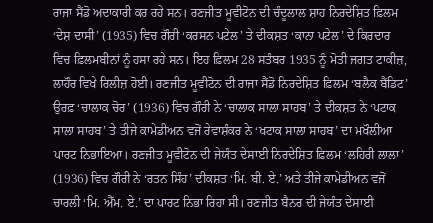ਰਾਜਾ ਸੈਂਡੋ ਅਦਾਕਾਰੀ ਕਰ ਰਹੇ ਸਨ। ਰਣਜੀਤ ਮੂਵੀਟੋਨ ਦੀ ਚੰਦੂਲਾਲ ਸ਼ਾਹ ਨਿਰਦੇਸ਼ਿਤ ਫ਼ਿਲਮ ‘ਦੇਸ਼ ਦਾਸੀ’ (1935) ਵਿਚ ਗੌਰੀ ‘ਕਰਸਨ ਪਟੇਲ’ ਤੇ ਦੀਕਸ਼ਤ ‘ਕਾਨਾ ਪਟੇਲ’ ਦੇ ਕਿਰਦਾਰ ਵਿਚ ਫ਼ਿਲਮਬੀਨਾਂ ਨੂੰ ਹਸਾ ਰਹੇ ਸਨ। ਇਹ ਫ਼ਿਲਮ 28 ਸਤੰਬਰ 1935 ਨੂੰ ਮੋਤੀ ਜਗਤ ਟਾਕੀਜ਼, ਲਾਹੌਰ ਵਿਖੇ ਰਿਲੀਜ਼ ਹੋਈ। ਰਣਜੀਤ ਮੂਵੀਟੋਨ ਦੀ ਰਾਜਾ ਸੈਂਡੋ ਨਿਰਦੇਸ਼ਿਤ ਫ਼ਿਲਮ ‘ਬਲੈਕ ਬੈਂਡਿਟ’ ਉਰਫ਼ ‘ਚਾਲਾਕ ਚੋਰ’ (1936) ਵਿਚ ਗੌਰੀ ਨੇ ‘ਚਾਲਾਕ ਸਾਲਾ ਸਾਹਬ’ ਤੇ ਦੀਕਸ਼ਤ ਨੇ ‘ਪਟਾਕ ਸਾਲਾ ਸਾਹਬ’ ਤੇ ਤੀਜੇ ਕਾਮੇਡੀਅਨ ਵਜੋਂ ਰੇਵਾਸ਼ੰਕਰ ਨੇ ‘ਖਟਾਕ ਸਾਲਾ ਸਾਹਬ’ ਦਾ ਮਖੌਲੀਆ ਪਾਰਟ ਨਿਭਾਇਆ। ਰਣਜੀਤ ਮੂਵੀਟੋਨ ਦੀ ਜੇਯੰਤ ਦੇਸਾਈ ਨਿਰਦੇਸ਼ਿਤ ਫ਼ਿਲਮ ‘ਲਹਿਰੀ ਲਾਲਾ’ (1936) ਵਿਚ ਗੌਰੀ ਨੇ ‘ਰਤਨ ਸਿੰਹ’ ਦੀਕਸ਼ਤ ‘ਮਿ. ਬੀ. ਏ.’ ਅਤੇ ਤੀਜੇ ਕਾਮੇਡੀਅਨ ਵਜੋਂ ਚਾਰਲੀ ‘ਮਿ. ਐੱਮ. ਏ.’ ਦਾ ਪਾਰਟ ਨਿਭਾ ਰਿਹਾ ਸੀ। ਰਣਜੀਤ ਬੈਨਰ ਦੀ ਜੇਯੰਤ ਦੇਸਾਈ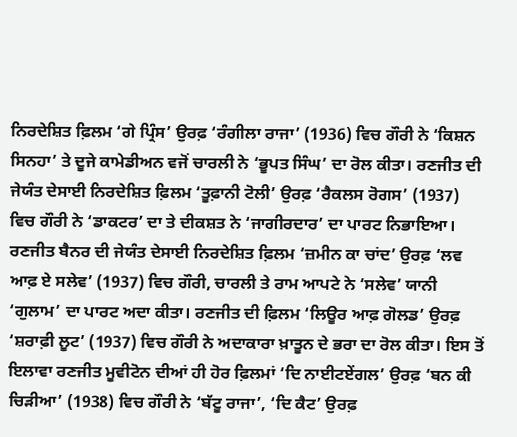ਨਿਰਦੇਸ਼ਿਤ ਫ਼ਿਲਮ ‘ਗੇ ਪ੍ਰਿੰਸ’ ਉਰਫ਼ ‘ਰੰਗੀਲਾ ਰਾਜਾ’ (1936) ਵਿਚ ਗੌਰੀ ਨੇ ‘ਕਿਸ਼ਨ ਸਿਨਹਾ’ ਤੇ ਦੂਜੇ ਕਾਮੇਡੀਅਨ ਵਜੋਂ ਚਾਰਲੀ ਨੇ ‘ਭੂਪਤ ਸਿੰਘ’ ਦਾ ਰੋਲ ਕੀਤਾ। ਰਣਜੀਤ ਦੀ ਜੇਯੰਤ ਦੇਸਾਈ ਨਿਰਦੇਸ਼ਿਤ ਫ਼ਿਲਮ ‘ਤੂਫ਼ਾਨੀ ਟੋਲੀ’ ਉਰਫ਼ ‘ਰੈਕਲਸ ਰੋਗਸ’ (1937) ਵਿਚ ਗੌਰੀ ਨੇ ‘ਡਾਕਟਰ’ ਦਾ ਤੇ ਦੀਕਸ਼ਤ ਨੇ ‘ਜਾਗੀਰਦਾਰ’ ਦਾ ਪਾਰਟ ਨਿਭਾਇਆ। ਰਣਜੀਤ ਬੈਨਰ ਦੀ ਜੇਯੰਤ ਦੇਸਾਈ ਨਿਰਦੇਸ਼ਿਤ ਫ਼ਿਲਮ ‘ਜ਼ਮੀਨ ਕਾ ਚਾਂਦ’ ਉਰਫ਼ ‘ਲਵ ਆਫ਼ ਏ ਸਲੇਵ’ (1937) ਵਿਚ ਗੌਰੀ, ਚਾਰਲੀ ਤੇ ਰਾਮ ਆਪਟੇ ਨੇ ‘ਸਲੇਵ’ ਯਾਨੀ ‘ਗੁਲਾਮ’ ਦਾ ਪਾਰਟ ਅਦਾ ਕੀਤਾ। ਰਣਜੀਤ ਦੀ ਫ਼ਿਲਮ ‘ਲਿਊਰ ਆਫ਼ ਗੋਲਡ’ ਉਰਫ਼ ‘ਸ਼ਰਾਫ਼ੀ ਲੂਟ’ (1937) ਵਿਚ ਗੌਰੀ ਨੇ ਅਦਾਕਾਰਾ ਖ਼ਾਤੂਨ ਦੇ ਭਰਾ ਦਾ ਰੋਲ ਕੀਤਾ। ਇਸ ਤੋਂ ਇਲਾਵਾ ਰਣਜੀਤ ਮੂਵੀਟੋਨ ਦੀਆਂ ਹੀ ਹੋਰ ਫ਼ਿਲਮਾਂ ‘ਦਿ ਨਾਈਟਏਂਗਲ’ ਉਰਫ਼ ‘ਬਨ ਕੀ ਚਿੜੀਆ’ (1938) ਵਿਚ ਗੌਰੀ ਨੇ ‘ਬੱਟੂ ਰਾਜਾ’, ‘ਦਿ ਕੈਟ’ ਉਰਫ਼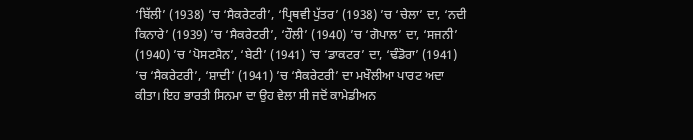‘ਬਿੱਲੀ’ (1938) ’ਚ ‘ਸੈਕਰੇਟਰੀ’, ‘ਪ੍ਰਿਥਵੀ ਪੁੱਤਰ’ (1938) ’ਚ ‘ਚੇਲਾ’ ਦਾ, ‘ਨਦੀ ਕਿਨਾਰੇ’ (1939) ’ਚ ‘ਸੈਕਰੇਟਰੀ’, ‘ਹੌਲੀ’ (1940) ’ਚ ‘ਗੋਪਾਲ’ ਦਾ, ‘ਸਜਨੀ’ (1940) ’ਚ ‘ਪੋਸਟਮੈਨ’, ‘ਬੇਟੀ’ (1941) ’ਚ ‘ਡਾਕਟਰ’ ਦਾ, ‘ਢੰਡੋਰਾ’ (1941) ’ਚ ‘ਸੈਕਰੇਟਰੀ’, ‘ਸ਼ਾਦੀ’ (1941) ’ਚ ‘ਸੈਕਰੇਟਰੀ’ ਦਾ ਮਖੌਲੀਆ ਪਾਰਟ ਅਦਾ ਕੀਤਾ। ਇਹ ਭਾਰਤੀ ਸਿਨਮਾ ਦਾ ਉਹ ਵੇਲਾ ਸੀ ਜਦੋਂ ਕਾਮੇਡੀਅਨ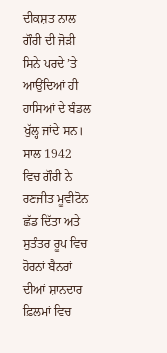ਦੀਕਸ਼ਤ ਨਾਲ ਗੌਰੀ ਦੀ ਜੋੜੀ ਸਿਨੇ ਪਰਦੇ ’ਤੇ ਆਉਂਦਿਆਂ ਹੀ ਹਾਸਿਆਂ ਦੇ ਬੰਡਲ ਖੁੱਲ੍ਹ ਜਾਂਦੇ ਸਨ।
ਸਾਲ 1942 ਵਿਚ ਗੌਰੀ ਨੇ ਰਣਜੀਤ ਮੂਵੀਟੋਨ ਛੱਡ ਦਿੱਤਾ ਅਤੇ ਸੁਤੰਤਰ ਰੂਪ ਵਿਚ ਹੋਰਨਾਂ ਬੈਨਰਾਂ ਦੀਆਂ ਸ਼ਾਨਦਾਰ ਫ਼ਿਲਮਾਂ ਵਿਚ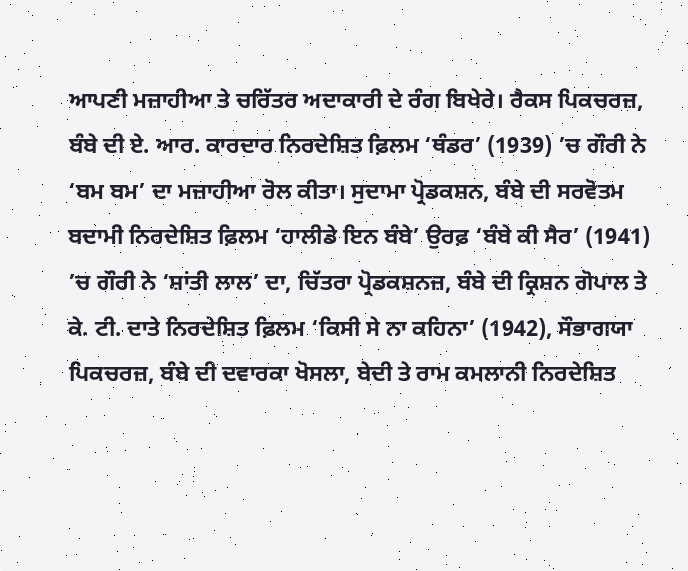ਆਪਣੀ ਮਜ਼ਾਹੀਆ ਤੇ ਚਰਿੱਤਰ ਅਦਾਕਾਰੀ ਦੇ ਰੰਗ ਬਿਖੇਰੇ। ਰੈਕਸ ਪਿਕਚਰਜ਼, ਬੰਬੇ ਦੀ ਏ. ਆਰ. ਕਾਰਦਾਰ ਨਿਰਦੇਸ਼ਿਤ ਫ਼ਿਲਮ ‘ਥੰਡਰ’ (1939) ’ਚ ਗੌਰੀ ਨੇ ‘ਬਮ ਬਮ’ ਦਾ ਮਜ਼ਾਹੀਆ ਰੋਲ ਕੀਤਾ। ਸੁਦਾਮਾ ਪ੍ਰੋਡਕਸ਼ਨ, ਬੰਬੇ ਦੀ ਸਰਵੋਤਮ ਬਦਾਮੀ ਨਿਰਦੇਸ਼ਿਤ ਫ਼ਿਲਮ ‘ਹਾਲੀਡੇ ਇਨ ਬੰਬੇ’ ਉਰਫ਼ ‘ਬੰਬੇ ਕੀ ਸੈਰ’ (1941) ’ਚ ਗੌਰੀ ਨੇ ‘ਸ਼ਾਂਤੀ ਲਾਲ’ ਦਾ, ਚਿੱਤਰਾ ਪ੍ਰੋਡਕਸ਼ਨਜ਼, ਬੰਬੇ ਦੀ ਕ੍ਰਿਸ਼ਨ ਗੋਪਾਲ ਤੇ ਕੇ. ਟੀ. ਦਾਤੇ ਨਿਰਦੇਸ਼ਿਤ ਫ਼ਿਲਮ ‘ਕਿਸੀ ਸੇ ਨਾ ਕਹਿਨਾ’ (1942), ਸੌਭਾਗਯਾ ਪਿਕਚਰਜ਼, ਬੰਬੇ ਦੀ ਦਵਾਰਕਾ ਖੋਸਲਾ, ਬੇਦੀ ਤੇ ਰਾਮ ਕਮਲਾਨੀ ਨਿਰਦੇਸ਼ਿਤ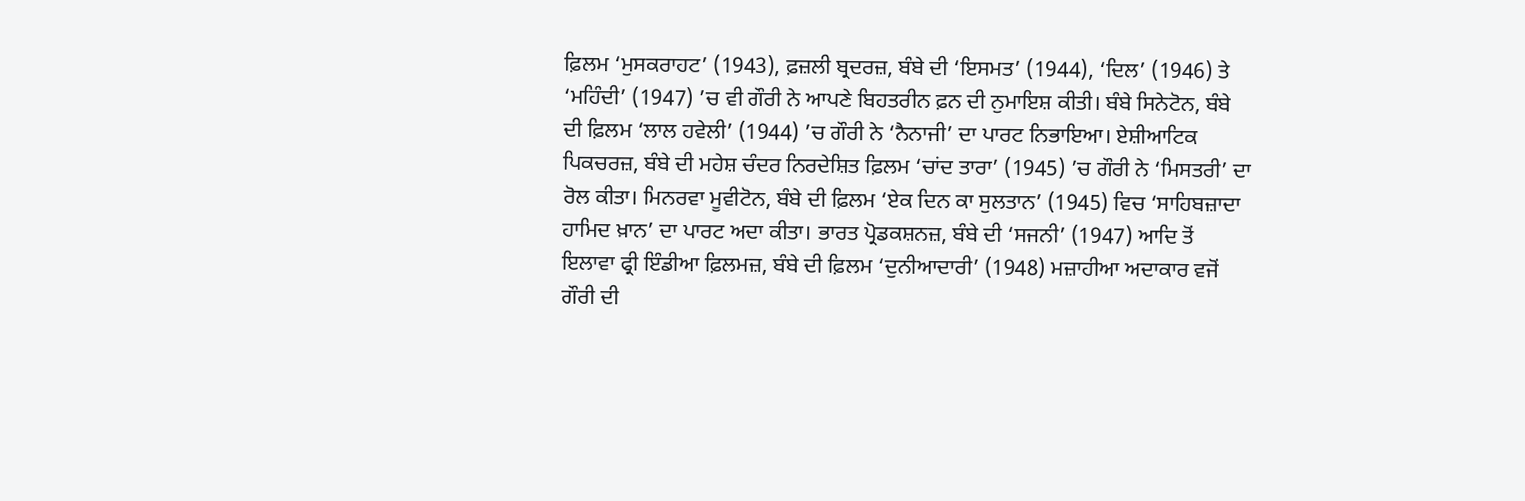ਫ਼ਿਲਮ ‘ਮੁਸਕਰਾਹਟ’ (1943), ਫ਼ਜ਼ਲੀ ਬ੍ਰਦਰਜ਼, ਬੰਬੇ ਦੀ ‘ਇਸਮਤ’ (1944), ‘ਦਿਲ’ (1946) ਤੇ ‘ਮਹਿੰਦੀ’ (1947) ’ਚ ਵੀ ਗੌਰੀ ਨੇ ਆਪਣੇ ਬਿਹਤਰੀਨ ਫ਼ਨ ਦੀ ਨੁਮਾਇਸ਼ ਕੀਤੀ। ਬੰਬੇ ਸਿਨੇਟੋਨ, ਬੰਬੇ ਦੀ ਫ਼ਿਲਮ ‘ਲਾਲ ਹਵੇਲੀ’ (1944) ’ਚ ਗੌਰੀ ਨੇ ‘ਨੈਨਾਜੀ’ ਦਾ ਪਾਰਟ ਨਿਭਾਇਆ। ਏਸ਼ੀਆਟਿਕ ਪਿਕਚਰਜ਼, ਬੰਬੇ ਦੀ ਮਹੇਸ਼ ਚੰਦਰ ਨਿਰਦੇਸ਼ਿਤ ਫ਼ਿਲਮ ‘ਚਾਂਦ ਤਾਰਾ’ (1945) ’ਚ ਗੌਰੀ ਨੇ ‘ਮਿਸਤਰੀ’ ਦਾ ਰੋਲ ਕੀਤਾ। ਮਿਨਰਵਾ ਮੂਵੀਟੋਨ, ਬੰਬੇ ਦੀ ਫ਼ਿਲਮ ‘ਏਕ ਦਿਨ ਕਾ ਸੁਲਤਾਨ’ (1945) ਵਿਚ ‘ਸਾਹਿਬਜ਼ਾਦਾ ਹਾਮਿਦ ਖ਼ਾਨ’ ਦਾ ਪਾਰਟ ਅਦਾ ਕੀਤਾ। ਭਾਰਤ ਪ੍ਰੋਡਕਸ਼ਨਜ਼, ਬੰਬੇ ਦੀ ‘ਸਜਨੀ’ (1947) ਆਦਿ ਤੋਂ ਇਲਾਵਾ ਫ੍ਰੀ ਇੰਡੀਆ ਫ਼ਿਲਮਜ਼, ਬੰਬੇ ਦੀ ਫ਼ਿਲਮ ‘ਦੁਨੀਆਦਾਰੀ’ (1948) ਮਜ਼ਾਹੀਆ ਅਦਾਕਾਰ ਵਜੋਂ ਗੌਰੀ ਦੀ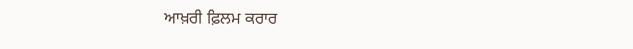ਆਖ਼ਰੀ ਫ਼ਿਲਮ ਕਰਾਰ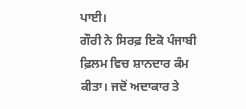ਪਾਈ।
ਗੌਰੀ ਨੇ ਸਿਰਫ਼ ਇਕੋ ਪੰਜਾਬੀ ਫ਼ਿਲਮ ਵਿਚ ਸ਼ਾਨਦਾਰ ਕੰਮ ਕੀਤਾ। ਜਦੋਂ ਅਦਾਕਾਰ ਤੇ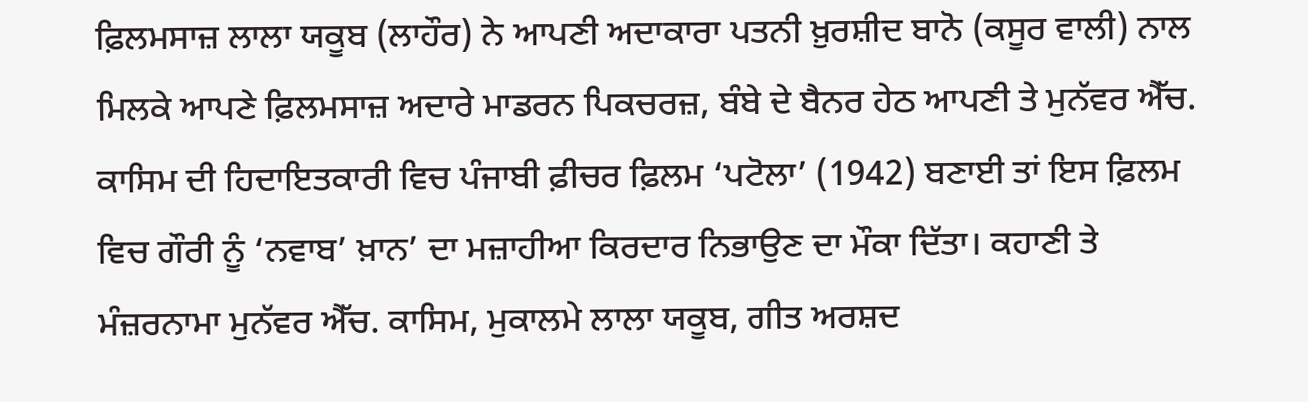ਫ਼ਿਲਮਸਾਜ਼ ਲਾਲਾ ਯਕੂਬ (ਲਾਹੌਰ) ਨੇ ਆਪਣੀ ਅਦਾਕਾਰਾ ਪਤਨੀ ਖ਼ੁਰਸ਼ੀਦ ਬਾਨੋ (ਕਸੂਰ ਵਾਲੀ) ਨਾਲ ਮਿਲਕੇ ਆਪਣੇ ਫ਼ਿਲਮਸਾਜ਼ ਅਦਾਰੇ ਮਾਡਰਨ ਪਿਕਚਰਜ਼, ਬੰਬੇ ਦੇ ਬੈਨਰ ਹੇਠ ਆਪਣੀ ਤੇ ਮੁਨੱਵਰ ਐੱਚ. ਕਾਸਿਮ ਦੀ ਹਿਦਾਇਤਕਾਰੀ ਵਿਚ ਪੰਜਾਬੀ ਫ਼ੀਚਰ ਫ਼ਿਲਮ ‘ਪਟੋਲਾ’ (1942) ਬਣਾਈ ਤਾਂ ਇਸ ਫ਼ਿਲਮ ਵਿਚ ਗੌਰੀ ਨੂੰ ‘ਨਵਾਬ’ ਖ਼ਾਨ’ ਦਾ ਮਜ਼ਾਹੀਆ ਕਿਰਦਾਰ ਨਿਭਾਉਣ ਦਾ ਮੌਕਾ ਦਿੱਤਾ। ਕਹਾਣੀ ਤੇ ਮੰਜ਼ਰਨਾਮਾ ਮੁਨੱਵਰ ਐੱਚ. ਕਾਸਿਮ, ਮੁਕਾਲਮੇ ਲਾਲਾ ਯਕੂਬ, ਗੀਤ ਅਰਸ਼ਦ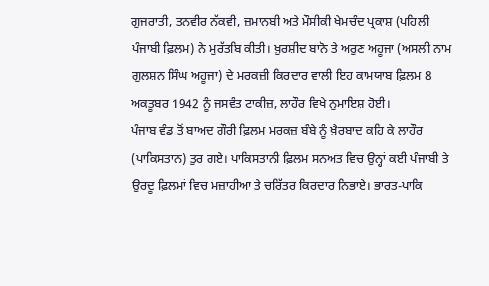ਗੁਜਰਾਤੀ, ਤਨਵੀਰ ਨੱਕਵੀ, ਜ਼ਮਾਨਬੀ ਅਤੇ ਮੌਸੀਕੀ ਖੇਮਚੰਦ ਪ੍ਰਕਾਸ਼ (ਪਹਿਲੀ ਪੰਜਾਬੀ ਫ਼ਿਲਮ) ਨੇ ਮੁਰੱਤਬਿ ਕੀਤੀ। ਖ਼ੁਰਸ਼ੀਦ ਬਾਨੋ ਤੇ ਅਰੁਣ ਅਹੂਜਾ (ਅਸਲੀ ਨਾਮ ਗੁਲਸ਼ਨ ਸਿੰਘ ਅਹੂਜਾ) ਦੇ ਮਰਕਜ਼ੀ ਕਿਰਦਾਰ ਵਾਲੀ ਇਹ ਕਾਮਯਾਬ ਫ਼ਿਲਮ 8 ਅਕਤੂਬਰ 1942 ਨੂੰ ਜਸਵੰਤ ਟਾਕੀਜ਼, ਲਾਹੌਰ ਵਿਖੇ ਨੁਮਾਇਸ਼ ਹੋਈ।
ਪੰਜਾਬ ਵੰਡ ਤੋਂ ਬਾਅਦ ਗੌਰੀ ਫ਼ਿਲਮ ਮਰਕਜ਼ ਬੰਬੇ ਨੂੰ ਖ਼ੈਰਬਾਦ ਕਹਿ ਕੇ ਲਾਹੌਰ (ਪਾਕਿਸਤਾਨ) ਤੁਰ ਗਏ। ਪਾਕਿਸਤਾਨੀ ਫ਼ਿਲਮ ਸਨਅਤ ਵਿਚ ਉਨ੍ਹਾਂ ਕਈ ਪੰਜਾਬੀ ਤੇ ਉਰਦੂ ਫ਼ਿਲਮਾਂ ਵਿਚ ਮਜ਼ਾਹੀਆ ਤੇ ਚਰਿੱਤਰ ਕਿਰਦਾਰ ਨਿਭਾਏ। ਭਾਰਤ-ਪਾਕਿ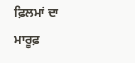ਫ਼ਿਲਮਾਂ ਦਾ ਮਾਰੂਫ਼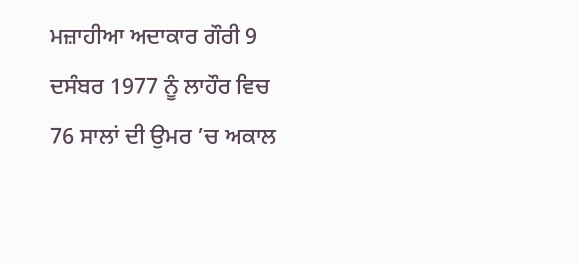ਮਜ਼ਾਹੀਆ ਅਦਾਕਾਰ ਗੌਰੀ 9 ਦਸੰਬਰ 1977 ਨੂੰ ਲਾਹੌਰ ਵਿਚ 76 ਸਾਲਾਂ ਦੀ ਉਮਰ ’ਚ ਅਕਾਲ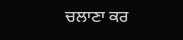ਚਲਾਣਾ ਕਰ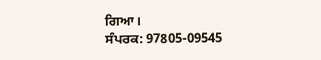ਗਿਆ।
ਸੰਪਰਕ: 97805-09545